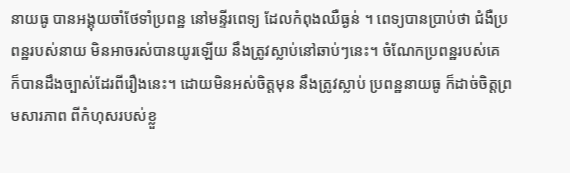នាយធូ បានអង្គុយចាំថែទាំប្រពន្ឋ នៅមន្ទីរពេទ្យ ដែលកំពុងឈឺធ្ងន់ ។ ពេទ្យបានប្រាប់ថា ជំងឺប្រពន្ឋរបស់នាយ មិនអាចរស់បានយូរឡើយ នឹងត្រូវស្លាប់នៅឆាប់ៗនេះ។ ចំណែកប្រពន្ឋរបស់គេ ក៏បានដឹងច្បាស់ដែរពីរឿងនេះ។ ដោយមិនអស់ចិត្តមុន នឹងត្រូវស្លាប់ ប្រពន្ឋនាយធូ ក៏ដាច់ចិត្តព្រមសារភាព ពីកំហុសរបស់ខ្លួ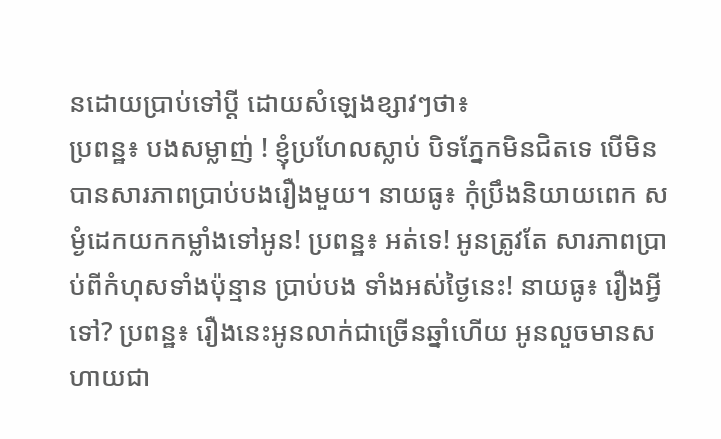នដោយប្រាប់ទៅប្តី ដោយសំឡេងខ្សាវៗថា៖
ប្រពន្ឋ៖ បងសម្លាញ់ ! ខ្ញុំប្រហែលស្លាប់ បិទភ្នែកមិនជិតទេ បើមិនបានសារភាពប្រាប់បងរឿងមួយ។ នាយធូ៖ កុំប្រឹងនិយាយពេក សម្ងំដេកយកកម្លាំងទៅអូន! ប្រពន្ឋ៖ អត់ទេ! អូនត្រូវតែ សារភាពប្រាប់ពីកំហុសទាំងប៉ុន្មាន ប្រាប់បង ទាំងអស់ថ្ងៃនេះ! នាយធូ៖ រឿងអ្វីទៅ? ប្រពន្ឋ៖ រឿងនេះអូនលាក់ជាច្រើនឆ្នាំហើយ អូនលួចមានសហាយជា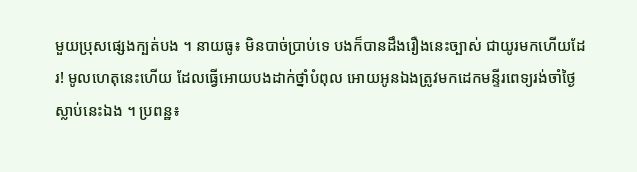មួយប្រុសផ្សេងក្បត់បង ។ នាយធូ៖ មិនបាច់ប្រាប់ទេ បងក៏បានដឹងរឿងនេះច្បាស់ ជាយូរមកហើយដែរ! មូលហេតុនេះហើយ ដែលធ្វើអោយបងដាក់ថ្នាំបំពុល អោយអូនឯងត្រូវមកដេកមន្ទីរពេទ្យរង់ចាំថ្ងៃស្លាប់នេះឯង ។ ប្រពន្ឋ៖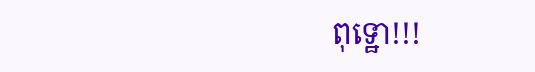ពុទ្ឋោ!!!